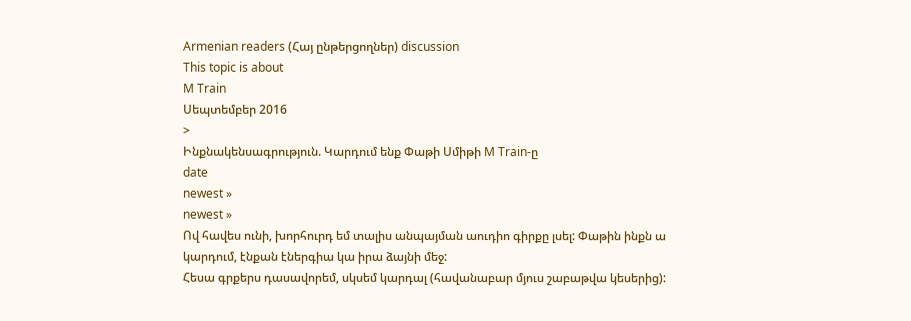Armenian readers (Հայ ընթերցողներ) discussion
This topic is about
M Train
Սեպտեմբեր 2016
>
Ինքնակենսագրություն. Կարդում ենք Փաթի Սմիթի M Train-ը
date
newest »
newest »
Ով հավես ունի, խորհուրդ եմ տալիս անպայման աուդիո գիրքը լսել: Փաթին ինքն ա կարդում, էնքան էներգիա կա իրա ձայնի մեջ:
Հեսա գրքերս դասավորեմ, սկսեմ կարդալ (հավանաբար մյուս շաբաթվա կեսերից):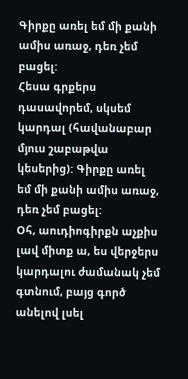Գիրքը առել եմ մի քանի ամիս առաջ, դեռ չեմ բացել:
Հեսա գրքերս դասավորեմ, սկսեմ կարդալ (հավանաբար մյուս շաբաթվա կեսերից): Գիրքը առել եմ մի քանի ամիս առաջ, դեռ չեմ բացել:
Օհ, աուդիոգիրքն աչքիս լավ միտք ա, ես վերջերս կարդալու ժամանակ չեմ գտնում, բայց գործ անելով լսել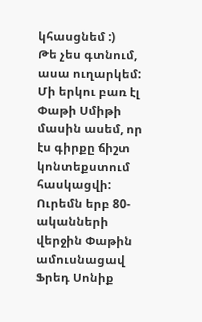կհասցնեմ :)
Թե չես գտնում, ասա ուղարկեմ:
Մի երկու բառ էլ Փաթի Սմիթի մասին ասեմ, որ էս գիրքը ճիշտ կոնտեքստում հասկացվի: Ուրեմն երբ 80-ականների վերջին Փաթին ամուսնացավ Ֆրեդ Սոնիք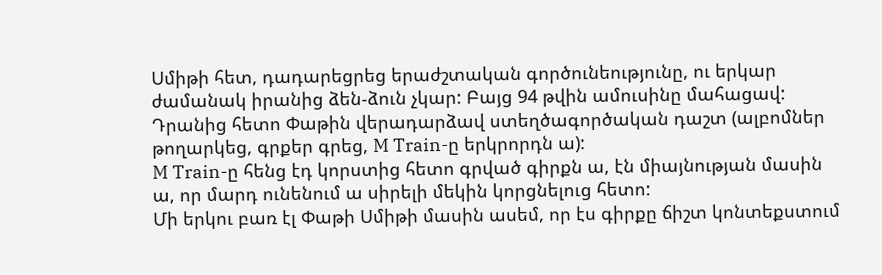Սմիթի հետ, դադարեցրեց երաժշտական գործունեությունը, ու երկար ժամանակ իրանից ձեն-ձուն չկար: Բայց 94 թվին ամուսինը մահացավ: Դրանից հետո Փաթին վերադարձավ ստեղծագործական դաշտ (ալբոմներ թողարկեց, գրքեր գրեց, M Train-ը երկրորդն ա):
M Train-ը հենց էդ կորստից հետո գրված գիրքն ա, էն միայնության մասին ա, որ մարդ ունենում ա սիրելի մեկին կորցնելուց հետո:
Մի երկու բառ էլ Փաթի Սմիթի մասին ասեմ, որ էս գիրքը ճիշտ կոնտեքստում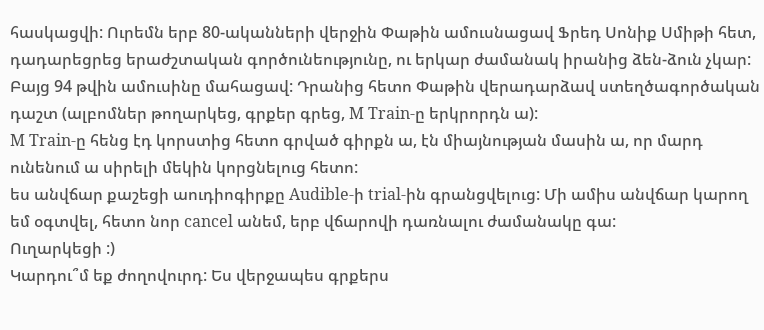հասկացվի: Ուրեմն երբ 80-ականների վերջին Փաթին ամուսնացավ Ֆրեդ Սոնիք Սմիթի հետ, դադարեցրեց երաժշտական գործունեությունը, ու երկար ժամանակ իրանից ձեն-ձուն չկար: Բայց 94 թվին ամուսինը մահացավ: Դրանից հետո Փաթին վերադարձավ ստեղծագործական դաշտ (ալբոմներ թողարկեց, գրքեր գրեց, M Train-ը երկրորդն ա):
M Train-ը հենց էդ կորստից հետո գրված գիրքն ա, էն միայնության մասին ա, որ մարդ ունենում ա սիրելի մեկին կորցնելուց հետո:
ես անվճար քաշեցի աուդիոգիրքը Audible-ի trial-ին գրանցվելուց: Մի ամիս անվճար կարող եմ օգտվել, հետո նոր cancel անեմ, երբ վճարովի դառնալու ժամանակը գա:
Ուղարկեցի :)
Կարդու՞մ եք ժողովուրդ: Ես վերջապես գրքերս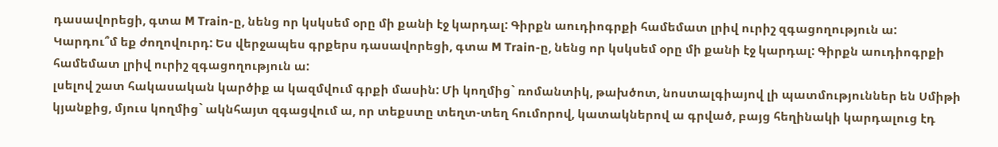դասավորեցի, գտա M Train-ը, նենց որ կսկսեմ օրը մի քանի էջ կարդալ: Գիրքն աուդիոգրքի համեմատ լրիվ ուրիշ զգացողություն ա:
Կարդու՞մ եք ժողովուրդ: Ես վերջապես գրքերս դասավորեցի, գտա M Train-ը, նենց որ կսկսեմ օրը մի քանի էջ կարդալ: Գիրքն աուդիոգրքի համեմատ լրիվ ուրիշ զգացողություն ա:
լսելով շատ հակասական կարծիք ա կազմվում գրքի մասին: Մի կողմից` ռոմանտիկ, թախծոտ, նոստալգիայով լի պատմություններ են Սմիթի կյանքից, մյուս կողմից` ակնհայտ զգացվում ա, որ տեքստը տեղտ-տեղ հումորով, կատակներով ա գրված, բայց հեղինակի կարդալուց էդ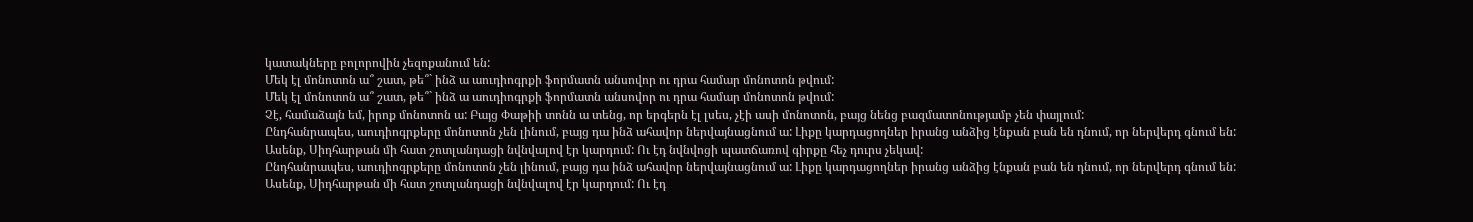կատակները բոլորովին չեզոքանում են:
Մեկ էլ մոնոտոն ա՞ շատ, թե՞` ինձ ա աուդիոգրքի ֆորմատն անսովոր ու դրա համար մոնոտոն թվում:
Մեկ էլ մոնոտոն ա՞ շատ, թե՞` ինձ ա աուդիոգրքի ֆորմատն անսովոր ու դրա համար մոնոտոն թվում:
Չէ, համաձայն եմ, իրոք մոնոտոն ա: Բայց Փաթիի տոնն ա տենց, որ երգերն էլ լսես, չէի ասի մոնոտոն, բայց նենց բազմատոնությամբ չեն փայլում:
Ընդհանրապես, աուդիոգրքերը մոնոտոն չեն լինում, բայց դա ինձ ահավոր ներվայնացնում ա: Լիքը կարդացողներ իրանց անձից էնքան բան են դնում, որ ներվերդ գնում են: Ասենք, Սիդհարթան մի հատ շոտլանդացի նվնվալով էր կարդում: Ու էդ նվնվոցի պատճառով գիրքը հեչ դուրս չեկավ:
Ընդհանրապես, աուդիոգրքերը մոնոտոն չեն լինում, բայց դա ինձ ահավոր ներվայնացնում ա: Լիքը կարդացողներ իրանց անձից էնքան բան են դնում, որ ներվերդ գնում են: Ասենք, Սիդհարթան մի հատ շոտլանդացի նվնվալով էր կարդում: Ու էդ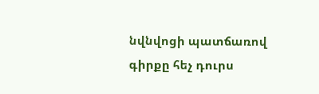նվնվոցի պատճառով գիրքը հեչ դուրս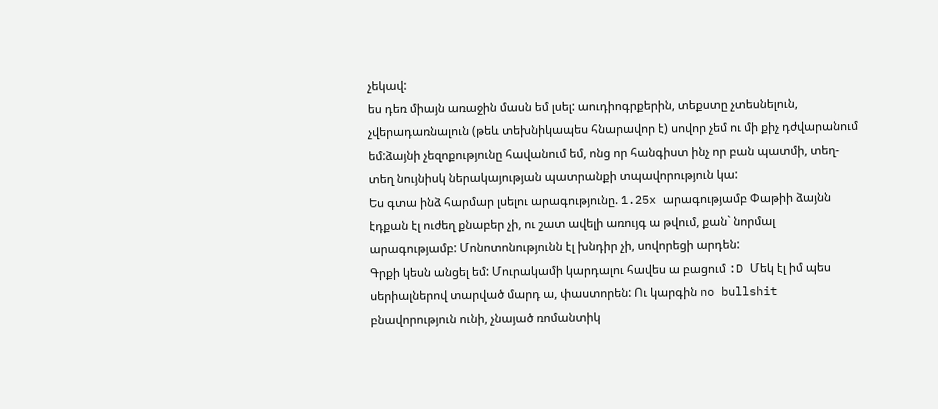չեկավ:
ես դեռ միայն առաջին մասն եմ լսել: աուդիոգրքերին, տեքստը չտեսնելուն, չվերադառնալուն (թեև տեխնիկապես հնարավոր է) սովոր չեմ ու մի քիչ դժվարանում եմ:ձայնի չեզոքությունը հավանում եմ, ոնց որ հանգիստ ինչ որ բան պատմի, տեղ-տեղ նույնիսկ ներակայության պատրանքի տպավորություն կա:
Ես գտա ինձ հարմար լսելու արագությունը. 1.25x արագությամբ Փաթիի ձայնն էդքան էլ ուժեղ քնաբեր չի, ու շատ ավելի առույգ ա թվում, քան` նորմալ արագությամբ: Մոնոտոնությունն էլ խնդիր չի, սովորեցի արդեն:
Գրքի կեսն անցել եմ: Մուրակամի կարդալու հավես ա բացում :D Մեկ էլ իմ պես սերիալներով տարված մարդ ա, փաստորեն: Ու կարգին no bullshit բնավորություն ունի, չնայած ռոմանտիկ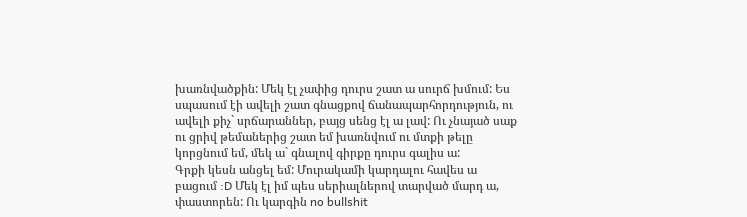խառնվածքին: Մեկ էլ չափից դուրս շատ ա սուրճ խմում: Ես սպասում էի ավելի շատ գնացքով ճանապարհորդություն, ու ավելի քիչ` սրճարաններ, բայց սենց էլ ա լավ: Ու չնայած սաք ու ցրիվ թեմաներից շատ եմ խառնվում ու մտքի թելը կորցնում եմ, մեկ ա` գնալով գիրքը դուրս գալիս ա:
Գրքի կեսն անցել եմ: Մուրակամի կարդալու հավես ա բացում :D Մեկ էլ իմ պես սերիալներով տարված մարդ ա, փաստորեն: Ու կարգին no bullshit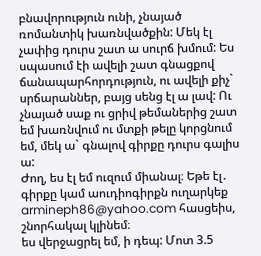բնավորություն ունի, չնայած ռոմանտիկ խառնվածքին: Մեկ էլ չափից դուրս շատ ա սուրճ խմում: Ես սպասում էի ավելի շատ գնացքով ճանապարհորդություն, ու ավելի քիչ` սրճարաններ, բայց սենց էլ ա լավ: Ու չնայած սաք ու ցրիվ թեմաներից շատ եմ խառնվում ու մտքի թելը կորցնում եմ, մեկ ա` գնալով գիրքը դուրս գալիս ա:
Ժող, ես էլ եմ ուզում միանալ։ Եթե էլ․ գիրքը կամ աուդիոգիրքն ուղարկեք armineph86@yahoo.com հասցեիս, շնորհակալ կլինեմ։
ես վերջացրել եմ, ի դեպ: Մոտ 3.5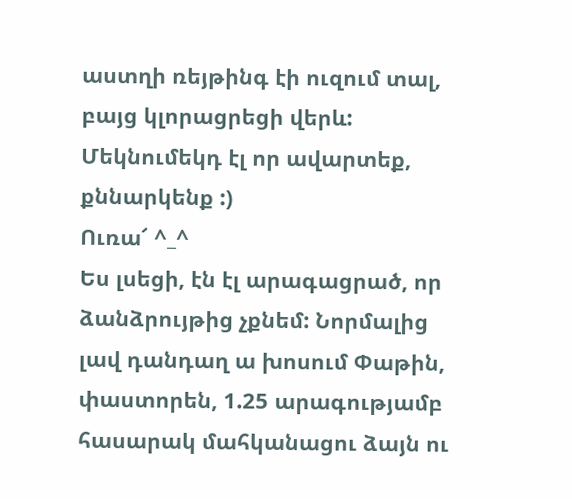աստղի ռեյթինգ էի ուզում տալ, բայց կլորացրեցի վերև: Մեկնումեկդ էլ որ ավարտեք, քննարկենք :)
Ուռա՜ ^_^
Ես լսեցի, էն էլ արագացրած, որ ձանձրույթից չքնեմ: Նորմալից լավ դանդաղ ա խոսում Փաթին, փաստորեն, 1.25 արագությամբ հասարակ մահկանացու ձայն ու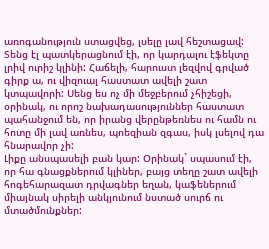առոգանություն ստացվեց, լսելը լավ հեշտացավ:
Տենց էլ պատկերացնում էի, որ կարդալու էֆեկտը լրիվ ուրիշ կլինի: Հաճելի, հարուստ լեզվով գրված գիրք ա, ու վիզուալ հաստատ ավելի շատ կտպավորի: Սենց ես ոչ մի մեջբերում չհիշեցի, օրինակ, ու որոշ նախադասություններ հաստատ պահանջում են, որ իրանց վերընթեռնես ու համն ու հոտը մի լավ առնես, պոեզիան զգաս, իսկ լսելով դա հնարավոր չի:
Լիքը անսպասելի բան կար: Օրինակ` սպասում էի, որ հա գնացքներում կլիներ, բայց տեղը շատ ավելի հոգեհարազատ դրվագներ եղան, կաֆեներում միայնակ սիրելի անկյունում նստած սուրճ ու մտածմունքներ: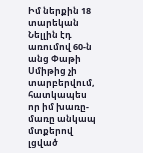Իմ ներքին 18 տարեկան Նելլին էդ առումով 60-ն անց Փաթի Սմիթից չի տարբերվում, հատկապես որ իմ խառը-մառը անկապ մտքերով լցված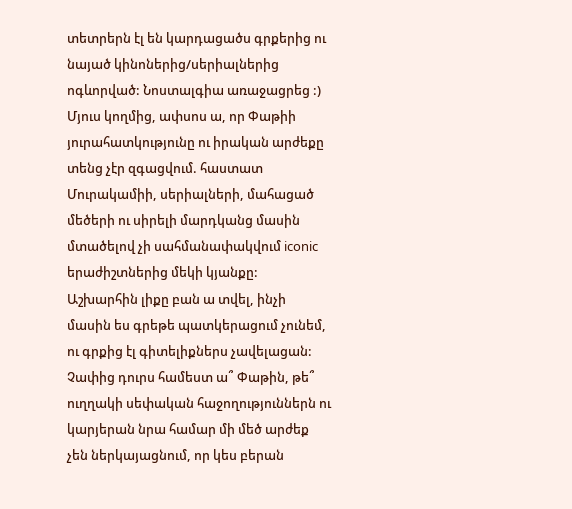տետրերն էլ են կարդացածս գրքերից ու նայած կինոներից/սերիալներից ոգևորված: Նոստալգիա առաջացրեց :) Մյուս կողմից, ափսոս ա, որ Փաթիի յուրահատկությունը ու իրական արժեքը տենց չէր զգացվում. հաստատ Մուրակամիի, սերիալների, մահացած մեծերի ու սիրելի մարդկանց մասին մտածելով չի սահմանափակվում iconic երաժիշտներից մեկի կյանքը: Աշխարհին լիքը բան ա տվել, ինչի մասին ես գրեթե պատկերացում չունեմ, ու գրքից էլ գիտելիքներս չավելացան: Չափից դուրս համեստ ա՞ Փաթին, թե՞ ուղղակի սեփական հաջողություններն ու կարյերան նրա համար մի մեծ արժեք չեն ներկայացնում, որ կես բերան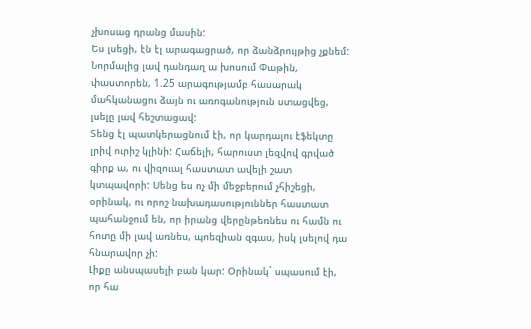չխոսաց դրանց մասին:
Ես լսեցի, էն էլ արագացրած, որ ձանձրույթից չքնեմ: Նորմալից լավ դանդաղ ա խոսում Փաթին, փաստորեն, 1.25 արագությամբ հասարակ մահկանացու ձայն ու առոգանություն ստացվեց, լսելը լավ հեշտացավ:
Տենց էլ պատկերացնում էի, որ կարդալու էֆեկտը լրիվ ուրիշ կլինի: Հաճելի, հարուստ լեզվով գրված գիրք ա, ու վիզուալ հաստատ ավելի շատ կտպավորի: Սենց ես ոչ մի մեջբերում չհիշեցի, օրինակ, ու որոշ նախադասություններ հաստատ պահանջում են, որ իրանց վերընթեռնես ու համն ու հոտը մի լավ առնես, պոեզիան զգաս, իսկ լսելով դա հնարավոր չի:
Լիքը անսպասելի բան կար: Օրինակ` սպասում էի, որ հա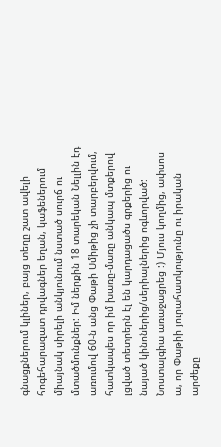գնացքներում կլիներ, բայց տեղը շատ ավելի հոգեհարազատ դրվագներ եղան, կաֆեներում միայնակ սիրելի անկյունում նստած սուրճ ու մտածմունքներ: Իմ ներքին 18 տարեկան Նելլին էդ առումով 60-ն անց Փաթի Սմիթից չի տարբերվում, հատկապես որ իմ խառը-մառը անկապ մտքերով լցված տետրերն էլ են կարդացածս գրքերից ու նայած կինոներից/սերիալներից ոգևորված: Նոստալգիա առաջացրեց :) Մյուս կողմից, ափսոս ա, որ Փաթիի յուրահատկությունը ու իրական արժեքը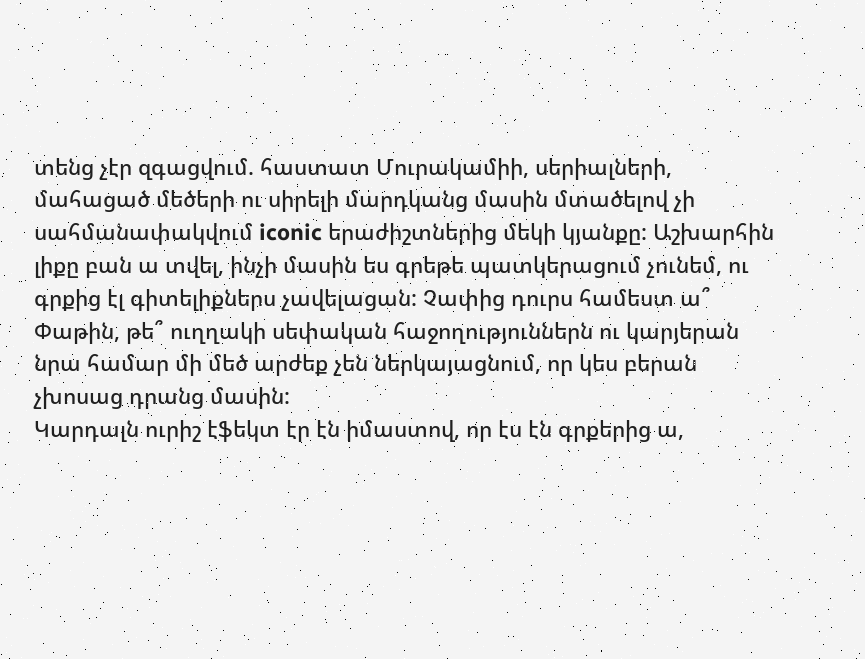տենց չէր զգացվում. հաստատ Մուրակամիի, սերիալների, մահացած մեծերի ու սիրելի մարդկանց մասին մտածելով չի սահմանափակվում iconic երաժիշտներից մեկի կյանքը: Աշխարհին լիքը բան ա տվել, ինչի մասին ես գրեթե պատկերացում չունեմ, ու գրքից էլ գիտելիքներս չավելացան: Չափից դուրս համեստ ա՞ Փաթին, թե՞ ուղղակի սեփական հաջողություններն ու կարյերան նրա համար մի մեծ արժեք չեն ներկայացնում, որ կես բերան չխոսաց դրանց մասին:
Կարդալն ուրիշ էֆեկտ էր էն իմաստով, որ էս էն գրքերից ա,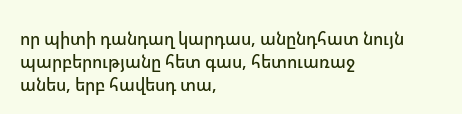որ պիտի դանդաղ կարդաս, անընդհատ նույն պարբերությանը հետ գաս, հետուառաջ անես, երբ հավեսդ տա,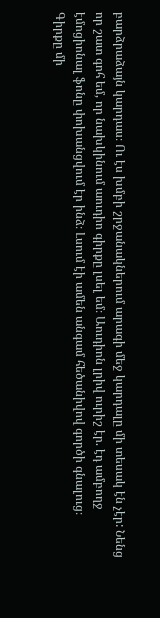բարձրաձայն կարդաս։ Ու էս խմբի շրջանակներում արագի մեջ կարդալը մի տեսակ էն չէր: Նենց որ շատ գոհ եմ, որ նախկինում աուդիո գիրքը լսել եմ։ Աուդիոն լրիվ ուրիշ էր. էդ ամբողջ էմոցիոնալ ֆոնը փոխանցվում էր ինձ։ Լսում էի ամեն անգամ հեծանիվով գործի գնալուց։
Գիրքը մի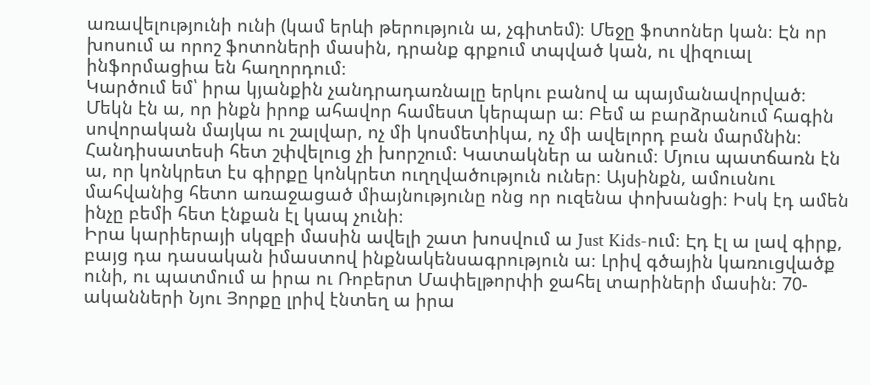առավելությունի ունի (կամ երևի թերություն ա, չգիտեմ)։ Մեջը ֆոտոներ կան։ Էն որ խոսում ա որոշ ֆոտոների մասին, դրանք գրքում տպված կան, ու վիզուալ ինֆորմացիա են հաղորդում։
Կարծում եմ՝ իրա կյանքին չանդրադառնալը երկու բանով ա պայմանավորված։ Մեկն էն ա, որ ինքն իրոք ահավոր համեստ կերպար ա։ Բեմ ա բարձրանում հագին սովորական մայկա ու շալվար, ոչ մի կոսմետիկա, ոչ մի ավելորդ բան մարմնին։ Հանդիսատեսի հետ շփվելուց չի խորշում։ Կատակներ ա անում։ Մյուս պատճառն էն ա, որ կոնկրետ էս գիրքը կոնկրետ ուղղվածություն ուներ։ Այսինքն, ամուսնու մահվանից հետո առաջացած միայնությունը ոնց որ ուզենա փոխանցի։ Իսկ էդ ամեն ինչը բեմի հետ էնքան էլ կապ չունի։
Իրա կարիերայի սկզբի մասին ավելի շատ խոսվում ա Just Kids-ում։ Էդ էլ ա լավ գիրք, բայց դա դասական իմաստով ինքնակենսագրություն ա։ Լրիվ գծային կառուցվածք ունի, ու պատմում ա իրա ու Ռոբերտ Մափելթորփի ջահել տարիների մասին։ 70-ականների Նյու Յորքը լրիվ էնտեղ ա իրա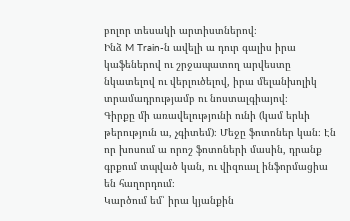բոլոր տեսակի արտիստներով։
Ինձ M Train-ն ավելի ա դուր գալիս իրա կաֆեներով ու շրջապատող արվեստը նկատելով ու վերլուծելով, իրա մելանխոլիկ տրամադրությամբ ու նոստալգիայով։
Գիրքը մի առավելությունի ունի (կամ երևի թերություն ա, չգիտեմ)։ Մեջը ֆոտոներ կան։ Էն որ խոսում ա որոշ ֆոտոների մասին, դրանք գրքում տպված կան, ու վիզուալ ինֆորմացիա են հաղորդում։
Կարծում եմ՝ իրա կյանքին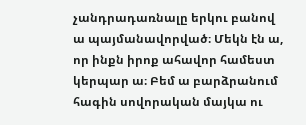չանդրադառնալը երկու բանով ա պայմանավորված։ Մեկն էն ա, որ ինքն իրոք ահավոր համեստ կերպար ա։ Բեմ ա բարձրանում հագին սովորական մայկա ու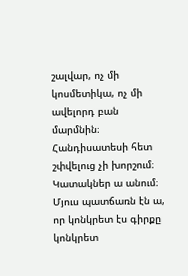շալվար, ոչ մի կոսմետիկա, ոչ մի ավելորդ բան մարմնին։ Հանդիսատեսի հետ շփվելուց չի խորշում։ Կատակներ ա անում։ Մյուս պատճառն էն ա, որ կոնկրետ էս գիրքը կոնկրետ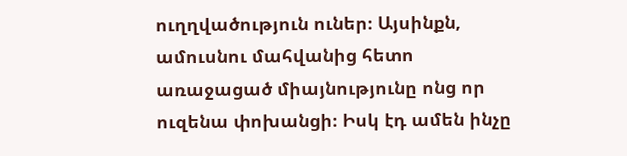ուղղվածություն ուներ։ Այսինքն, ամուսնու մահվանից հետո առաջացած միայնությունը ոնց որ ուզենա փոխանցի։ Իսկ էդ ամեն ինչը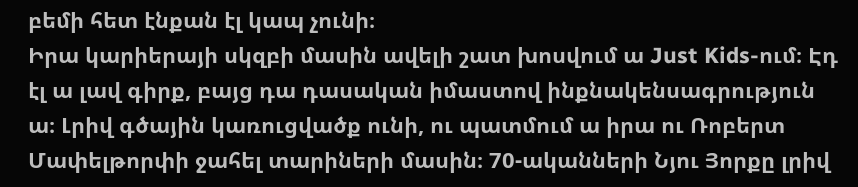բեմի հետ էնքան էլ կապ չունի։
Իրա կարիերայի սկզբի մասին ավելի շատ խոսվում ա Just Kids-ում։ Էդ էլ ա լավ գիրք, բայց դա դասական իմաստով ինքնակենսագրություն ա։ Լրիվ գծային կառուցվածք ունի, ու պատմում ա իրա ու Ռոբերտ Մափելթորփի ջահել տարիների մասին։ 70-ականների Նյու Յորքը լրիվ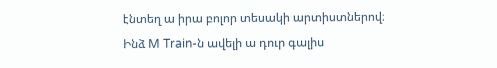էնտեղ ա իրա բոլոր տեսակի արտիստներով։
Ինձ M Train-ն ավելի ա դուր գալիս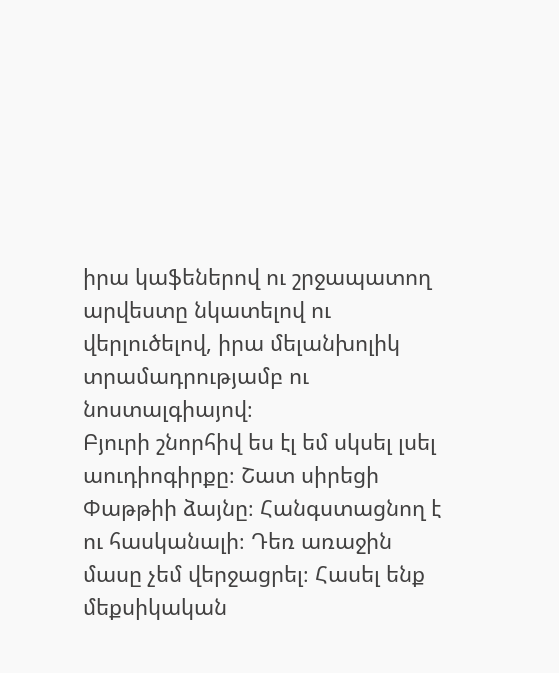իրա կաֆեներով ու շրջապատող արվեստը նկատելով ու վերլուծելով, իրա մելանխոլիկ տրամադրությամբ ու նոստալգիայով։
Բյուրի շնորհիվ ես էլ եմ սկսել լսել աուդիոգիրքը։ Շատ սիրեցի Փաթթիի ձայնը։ Հանգստացնող է ու հասկանալի։ Դեռ առաջին մասը չեմ վերջացրել։ Հասել ենք մեքսիկական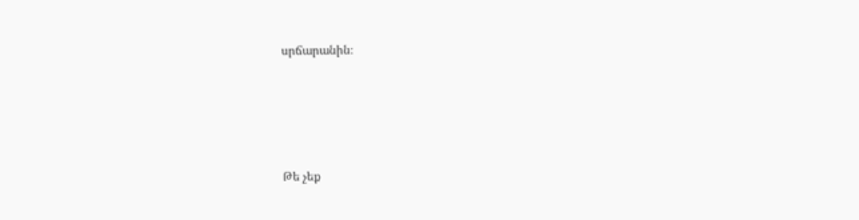սրճարանին։








Թե չեք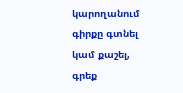կարողանում գիրքը գտնել կամ քաշել, գրեք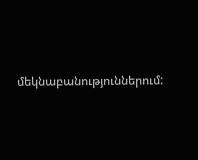մեկնաբանություններում: